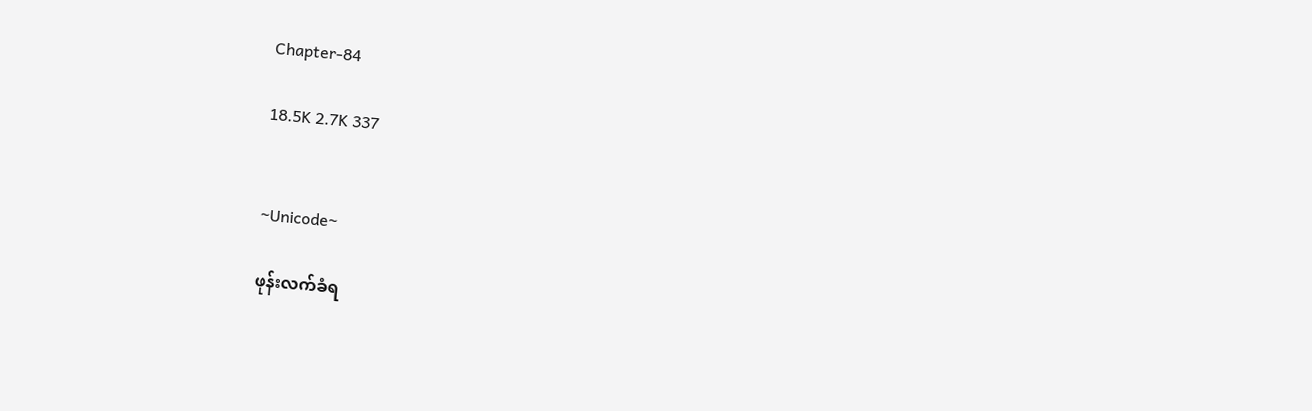Chapter-84

18.5K 2.7K 337


~Unicode~

ဖုန်းလက်ခံရ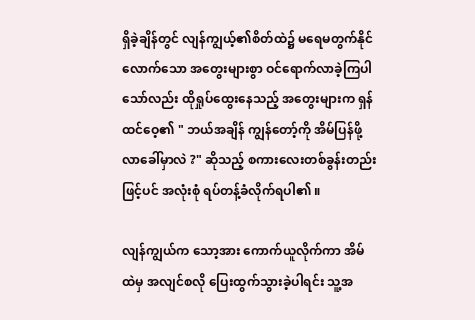ရှိခဲ့ချိန်တွင် လျန်ကျွယ့်၏စိတ်ထဲ၌ မရေမတွက်နိုင်လောက်သော အတွေးများစွာ ဝင်ရောက်လာခဲ့ကြပါသော်လည်း ထိုရှုပ်ထွေးနေသည့် အတွေးများက ရှန်ထင်ဝေ့၏ " ဘယ်အချိန် ကျွန်တော့်ကို အိမ်ပြန်ဖို့ လာခေါ်မှာလဲ ?" ဆိုသည့် စကားလေးတစ်ခွန်းတည်းဖြင့်ပင် အလုံးစုံ ရပ်တန့်ခံလိုက်ရပါ၏ ။

လျန်ကျွယ်က သော့အား ကောက်ယူလိုက်ကာ အိမ်ထဲမှ အလျင်စလို ပြေးထွက်သွားခဲ့ပါရင်း သူ့အ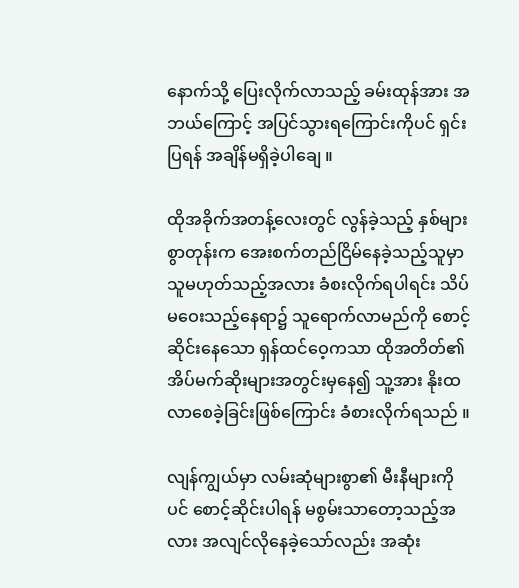နောက်သို့ ပြေးလိုက်လာသည့် ခမ်းထုန်အား အဘယ်ကြောင့် အပြင်သွားရကြောင်းကိုပင် ရှင်းပြရန် အချိန်မရှိခဲ့ပါချေ ။

ထိုအခိုက်အတန့်လေးတွင် လွန်ခဲ့သည့် နှစ်များစွာတုန်းက အေးစက်တည်ငြိမ်နေခဲ့သည့်သူမှာ သူမဟုတ်သည့်အလား ခံစးလိုက်ရပါရင်း သိပ်မဝေးသည့်နေရာ၌ သူရောက်လာမည်ကို စောင့်ဆိုင်းနေသော ရှန်ထင်ဝေ့ကသာ ထိုအတိတ်၏ အိပ်မက်ဆိုးများအတွင်းမှနေ၍ သူ့အား နိုးထလာစေခဲ့ခြင်းဖြစ်ကြောင်း ခံစားလိုက်ရသည် ။

လျန်ကျွယ်မှာ လမ်းဆုံများစွာ၏ မီးနီများကိုပင် စောင့်ဆိုင်းပါရန် မစွမ်းသာတော့သည့်အလား အလျင်လိုနေခဲ့သော်လည်း အဆုံး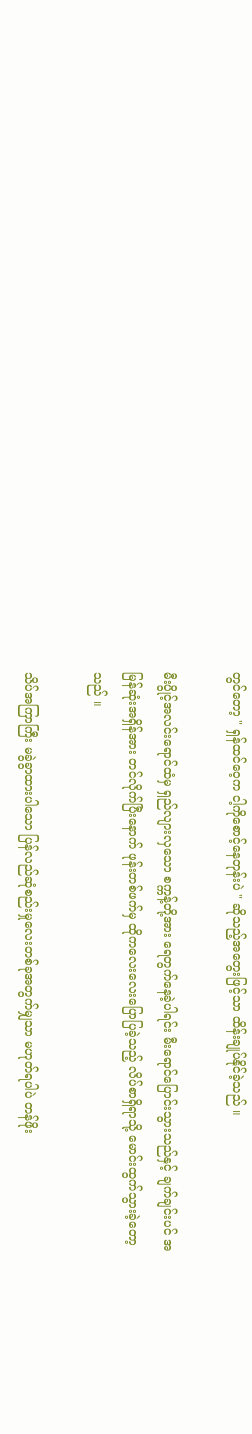တွင်တော့ " ရှန်ထင်ဝေ့က ငါ့ကိုစောင့်နေတုန်းပဲ " ဆိုသည့်အတွေးဖြင့်သာ ထိန်းချုပ်နိုင်ခဲ့သည် ။

မီးပွိုင့်အလင်းရောင်ထံမှ ရှည်လျားလှသော စက္ကန့်တို့အား ရေတွက်နေခဲ့ပါရင်း မီးရောင်ပြောင်းသွားသည်နှင့် ချက်ချင်းပင် အမြန်ဆုံးအရှိန်အား တင်လိုက်ပြီးနောက် ဖုန်းတစ်ဖက်မှ ထိုကလေးလေးပြောပြခဲ့သည့် လိပ်စာရှိရာသို့ မောင်းထွက်သွားခဲ့တော့သည် ။

သိပ်အကြာကြီး မခွဲခွာထားပါသော ပြန်လည်ဆုံစည်းမှုလေးတစ်ခုအတွက်မျှသာ မဟုတ်ရပါပဲ တန်ဖိုး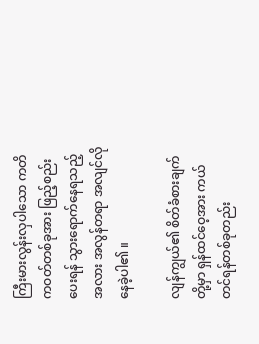ကြီးမားလွန်းလှပါသော ကတိကဝတ်တစ်ခုအား ဖြည့်စည်းပေးရန် သွားရောက်နေရသည့်အလား အလွန်တရာ အလျင်လိုနေခဲ့ပါ၏ ။

လျန်ကျွယ်၏ စိတ်ခံစားချက်တို့မှာ ရှန်ထင်ဝေ့အား ကယ်တင်ရန်တစ်ခုတည်း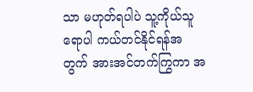သာ မဟုတ်ရပါပဲ သူ့ကိုယ်သူရောပါ ကယ်တင်နိုင်ရန်အတွက် အားအင်တက်ကြွကာ အ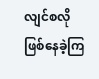လျင်စလို ဖြစ်နေခဲ့ကြ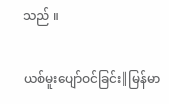သည် ။

ယစ်မူးပျော်ဝင်ခြင်း║မြန်မာ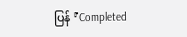ပြန် 『Completed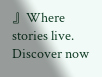』Where stories live. Discover now